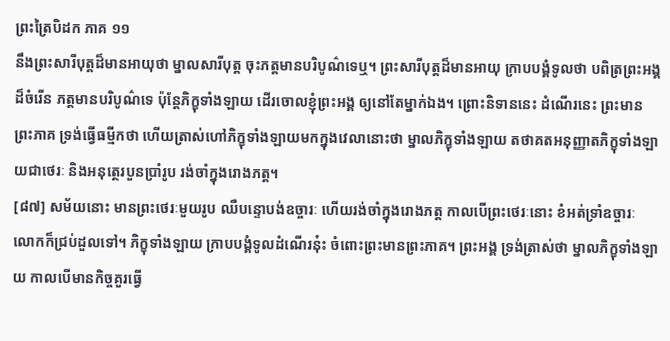ព្រះត្រៃបិដក ភាគ ១១
នឹងព្រះសារីបុត្តដ៏មានអាយុថា ម្នាលសារីបុត្ត ចុះភត្តមានបរិបូណ៌ទេឬ។ ព្រះសារីបុត្តដ៏មានអាយុ ក្រាបបង្គំទូលថា បពិត្រព្រះអង្គដ៏ចំរើន ភត្តមានបរិបូណ៌ទេ ប៉ុន្តែភិក្ខុទាំងឡាយ ដើរចោលខ្ញុំព្រះអង្គ ឲ្យនៅតែម្នាក់ឯង។ ព្រោះនិទាននេះ ដំណើរនេះ ព្រះមានព្រះភាគ ទ្រង់ធ្វើធម្មីកថា ហើយត្រាស់ហៅភិក្ខុទាំងឡាយមកក្នុងវេលានោះថា ម្នាលភិក្ខុទាំងឡាយ តថាគតអនុញ្ញាតភិក្ខុទាំងឡាយជាថេរៈ និងអនុត្ថេរបួនប្រាំរូប រង់ចាំក្នុងរោងភត្ត។
[៨៧] សម័យនោះ មានព្រះថេរៈមួយរូប ឈឺបន្ទោបង់ឧច្ចារៈ ហើយរង់ចាំក្នុងរោងភត្ត កាលបើព្រះថេរៈនោះ ខំអត់ទ្រាំឧច្ចារៈ លោកក៏ជ្រប់ដួលទៅ។ ភិក្ខុទាំងឡាយ ក្រាបបង្គំទូលដំណើរនុ៎ះ ចំពោះព្រះមានព្រះភាគ។ ព្រះអង្គ ទ្រង់ត្រាស់ថា ម្នាលភិក្ខុទាំងឡាយ កាលបើមានកិច្ចគួរធ្វើ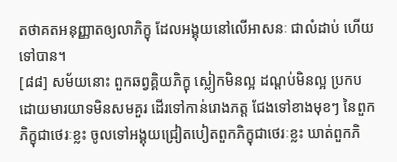តថាគតអនុញ្ញាតឲ្យលាភិក្ខុ ដែលអង្គុយនៅលើអាសនៈ ជាលំដាប់ ហើយទៅបាន។
[៨៨] សម័យនោះ ពួកឆព្វគ្គិយភិក្ខុ ស្លៀកមិនល្អ ដណ្តប់មិនល្អ ប្រកបដោយមារយាទមិនសមគួរ ដើរទៅកាន់រោងភត្ត ជែងទៅខាងមុខៗ នៃពួកភិក្ខុជាថេរៈខ្លះ ចូលទៅអង្គុយជ្រៀតបៀតពួកភិក្ខុជាថេរៈខ្លះ ឃាត់ពួកភិ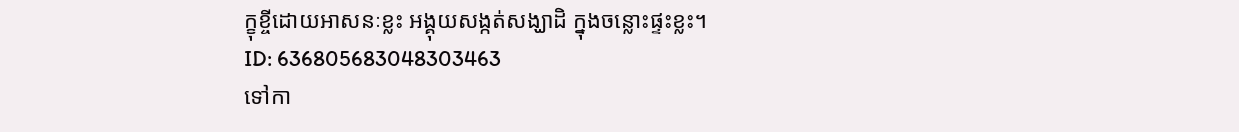ក្ខុខ្ចីដោយអាសនៈខ្លះ អង្គុយសង្កត់សង្ឃាដិ ក្នុងចន្លោះផ្ទះខ្លះ។
ID: 636805683048303463
ទៅកា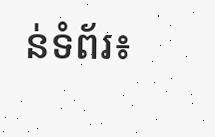ន់ទំព័រ៖